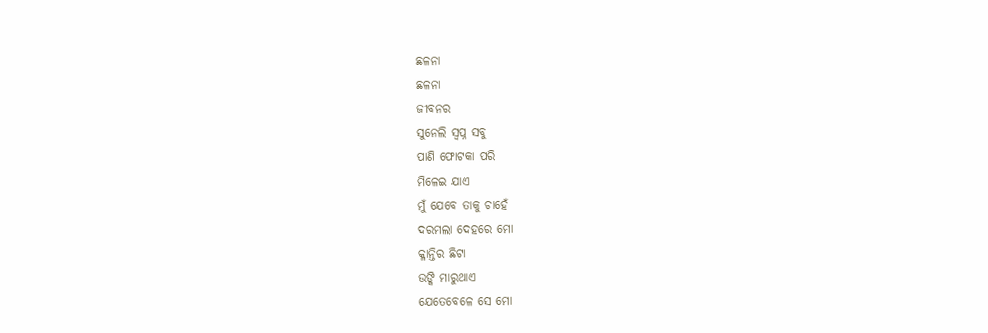ଛଳନା
ଛଳନା
ଜୀବନର
ସୁନେଲି ସ୍ବପ୍ନ ସବୁ
ପାଣି ଫୋଟକା ପରି
ମିଳେଇ ଯାଏ
ମୁଁ ଯେବେ ତାକୁ ଚାହେଁ
ଦରମଲା ଦେହରେ ମୋ
କ୍ଳାନ୍ତିର ଛିଟା
ଉଙ୍କି ମାରୁଥାଏ
ଯେତେବେଳେ ସେ ମୋ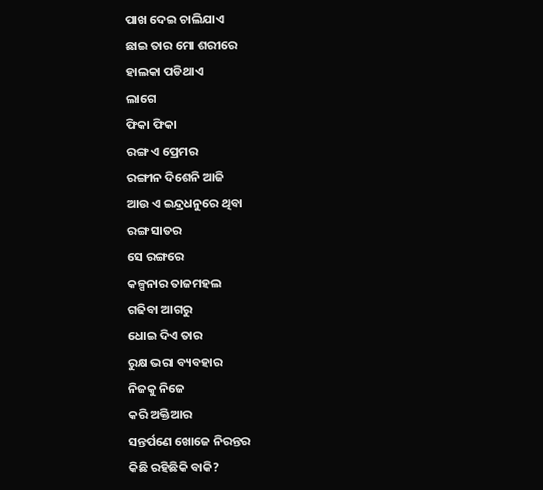ପାଖ ଦେଇ ଚାଲିଯାଏ
ଛାଇ ତାର ମୋ ଶରୀରେ
ହାଲକା ପଡିଥାଏ
ଲାଗେ
ଫିକା ଫିକା
ରଙ୍ଗ ଏ ପ୍ରେମର
ରଙ୍ଗୀନ ଦିଶେନି ଆଜି
ଆଉ ଏ ଇନ୍ଦ୍ରଧନୁରେ ଥିବା
ରଙ୍ଗ ସାତର
ସେ ରଙ୍ଗରେ
କଳ୍ପନାର ତାଜମହଲ
ଗଢିବା ଆଗରୁ
ଧୋଇ ଦିଏ ତାର
ରୁକ୍ଷ ଭରା ବ୍ୟବହାର
ନିଜକୁ ନିଜେ
କରି ଅକ୍ତିଆର
ସନ୍ତର୍ପଣେ ଖୋଜେ ନିରନ୍ତର
କିଛି ରହିଛିକି ବାକି?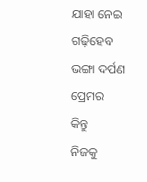ଯାହା ନେଇ ଗଢ଼ିହେବ
ଭଙ୍ଗା ଦର୍ପଣ ପ୍ରେମର
କିନ୍ତୁ
ନିଜକୁ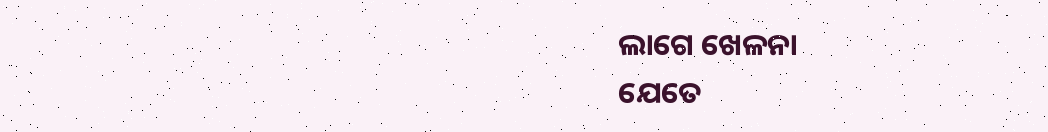ଲାଗେ ଖେଳନା
ଯେତେ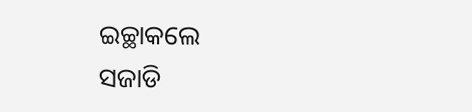ଇଚ୍ଛାକଲେ
ସଜାଡି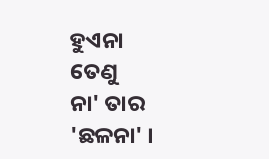ହୁଏନା
ତେଣୁ
ନା' ତାର 'ଛଳନା' ।